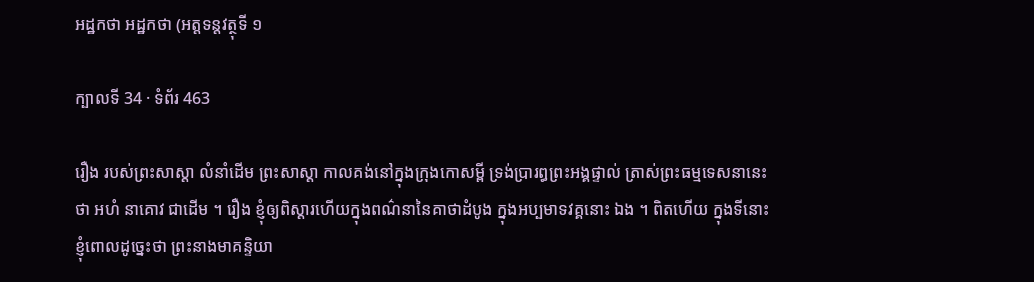អដ្ឋកថា អដ្ឋកថា (អត្តទន្តវត្ថុទី ១

ក្បាលទី 34 · ទំព័រ 463

រឿង របស់ព្រះសាស្តា លំនាំដើម ព្រះសាស្តា កាលគង់នៅក្នុងក្រុងកោសម្ពី ទ្រង់ប្រារព្ធព្រះអង្គផ្ទាល់ ត្រាស់ព្រះធម្មទេសនានេះថា អហំ នាគោវ ជាដើម ។ រឿង ខ្ញុំឲ្យពិស្តារហើយក្នុងពណ៌នានៃគាថាដំបូង ក្នុងអប្បមាទវគ្គនោះ ឯង ។ ពិតហើយ ក្នុងទីនោះខ្ញុំពោលដូច្នេះថា ព្រះនាងមាគន្ទិយា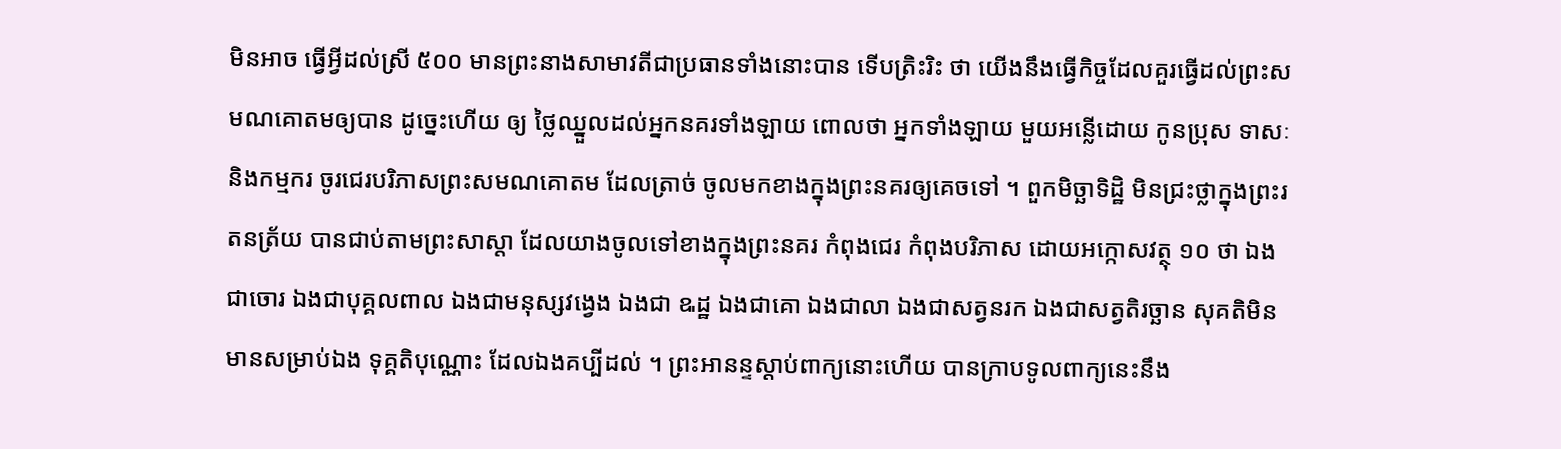មិនអាច ធ្វើអ្វីដល់ស្រី ៥០០ មានព្រះនាងសាមាវតីជាប្រធានទាំងនោះបាន ទើបត្រិះរិះ ថា យើងនឹងធ្វើកិច្ចដែលគួរធ្វើដល់ព្រះសមណគោតមឲ្យបាន ដូច្នេះហើយ ឲ្យ ថ្លៃឈ្នួលដល់អ្នកនគរទាំងឡាយ ពោលថា អ្នកទាំងឡាយ មួយអន្លើដោយ កូនប្រុស ទាសៈ និងកម្មករ ចូរជេរបរិភាសព្រះសមណគោតម ដែលត្រាច់ ចូលមកខាងក្នុងព្រះនគរឲ្យគេចទៅ ។ ពួកមិច្ឆាទិដ្ឋិ មិនជ្រះថ្លាក្នុងព្រះរតនត្រ័យ បានជាប់តាមព្រះសាស្តា ដែលយាងចូលទៅខាងក្នុងព្រះនគរ កំពុងជេរ កំពុងបរិភាស ដោយអក្កោសវត្ថុ ១០ ថា ឯងជាចោរ ឯងជាបុគ្គលពាល ឯងជាមនុស្សវង្វេង ឯងជា ឩដ្ឋ ឯងជាគោ ឯងជាលា ឯងជាសត្វនរក ឯងជាសត្វតិរច្ឆាន សុគតិមិន មានសម្រាប់ឯង ទុគ្គតិបុណ្ណោះ ដែលឯងគប្បីដល់ ។ ព្រះអានន្ទស្តាប់ពាក្យនោះហើយ បានក្រាបទូលពាក្យនេះនឹង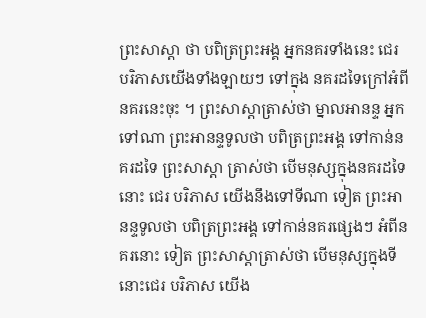ព្រះសាស្តា ថា បពិត្រព្រះអង្គ អ្នកនគរទាំងនេះ ជេរ បរិភាសយើងទាំងឡាយៗ ទៅក្នុង នគរដទៃក្រៅអំពីនគរនេះចុះ ។ ព្រះសាស្តាត្រាស់ថា ម្នាលអានន្ទ អ្នក ទៅណា ព្រះអានន្ទទូលថា បពិត្រព្រះអង្គ ទៅកាន់នគរដទៃ ព្រះសាស្តា ត្រាស់ថា បើមនុស្សក្នុងនគរដទៃនោះ ជេរ បរិភាស យើងនឹងទៅទីណា ទៀត ព្រះអានន្ទទូលថា បពិត្រព្រះអង្គ ទៅកាន់នគរផ្សេងៗ អំពីនគរនោះ ទៀត ព្រះសាស្តាត្រាស់ថា បើមនុស្សក្នុងទីនោះជេរ បរិភាស យើង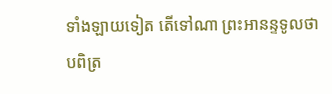ទាំងឡាយទៀត តើទៅណា ព្រះអានន្ទទូលថា បពិត្រ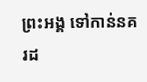ព្រះអង្គ ទៅកាន់នគរដ